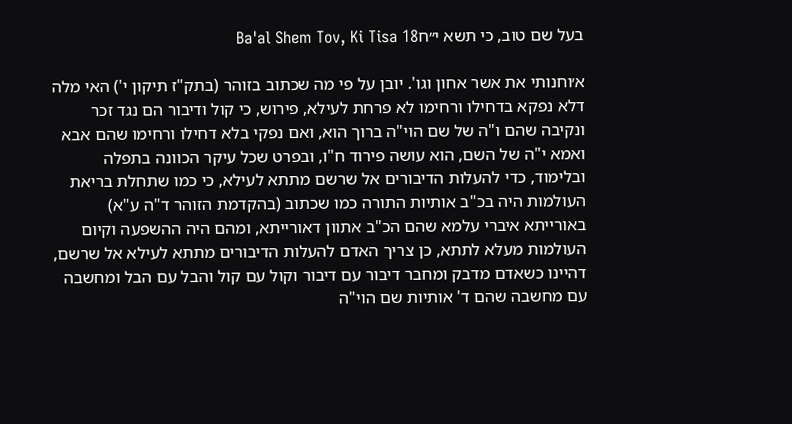בעל שם טוב, כי תשא י״חBa'al Shem Tov, Ki Tisa 18

א׳וחנותי את אשר אחון וגו'. יובן על פי מה שכתוב בזוהר (בתק"ז תיקון י') האי מלה דלא נפקא בדחילו ורחימו לא פרחת לעילא, פירוש, כי קול ודיבור הם נגד זכר ונקיבה שהם ו"ה של שם הוי"ה ברוך הוא, ואם נפקי בלא דחילו ורחימו שהם אבא ואמא י"ה של השם, הוא עושה פירוד ח"ו, ובפרט שכל עיקר הכוונה בתפלה ובלימוד, כדי להעלות הדיבורים אל שרשם מתתא לעילא, כי כמו שתחלת בריאת העולמות היה בכ"ב אותיות התורה כמו שכתוב (בהקדמת הזוהר ד"ה ע"א) באורייתא איברי עלמא שהם הכ"ב אתוון דאורייתא, ומהם היה ההשפעה וקיום העולמות מעלא לתתא, כן צריך האדם להעלות הדיבורים מתתא לעילא אל שרשם, דהיינו כשאדם מדבק ומחבר דיבור עם דיבור וקול עם קול והבל עם הבל ומחשבה עם מחשבה שהם ד' אותיות שם הוי"ה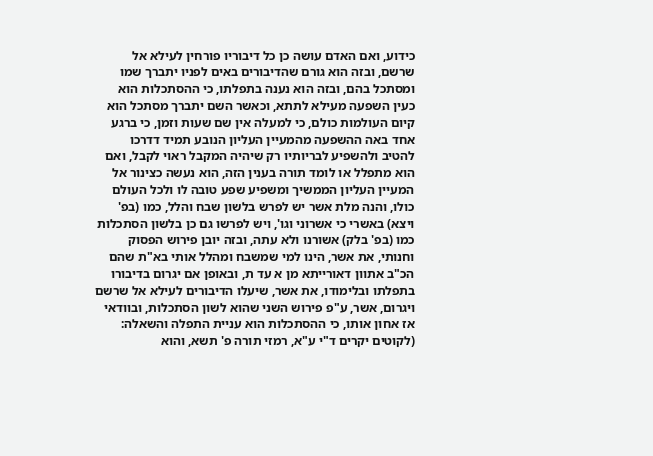כידוע, ואם האדם עושה כן כל דיבוריו פורחין לעילא אל שרשם, ובזה הוא גורם שהדיבורים באים לפניו יתברך שמו ומסתכל בהם, ובזה הוא נענה בתפלתו, כי ההסתכלות הוא כעין השפעה מעילא לתתא, וכאשר השם יתברך מסתכל הוא קיום העולמות כולם, כי למעלה אין שם שעות וזמן, כי ברגע אחד באה ההשפעה מהמעיין העליון הנובע תמיד דדרכו להטיב ולהשפיע לבריותיו רק שיהיה המקבל ראוי לקבל, ואם הוא מתפלל או לומד תורה בענין הזה, הוא נעשה כצינור אל המעיין העליון הממשיך ומשפיע שפע טובה לו ולכל העולם כולו, והנה מלת אשר יש לפרש בלשון שבח והלל, כמו (בפ' ויצא) באשרי כי אשרוני וגו', ויש לפרשו גם כן בלשון הסתכלות כמו (בפ' בלק) אשורנו ולא עתה, ובזה יובן פירוש הפסוק וחנותי, את אשר, הינו למי שמשבח ומהלל אותי בא"ת שהם הכ"ב אתוון דאורייתא מן א עד ת, ובאופן אם יגרום בדיבורו בתפלתו ובלימודו, את אשר, שיעלו הדיבורים לעילא אל שרשם ויגרום, אשר, ע"פ פירוש השני שהוא לשון הסתכלות, ובוודאי אז אחון אותו, כי ההסתכלות הוא עניית התפלה והשאלה: (לקוטים יקרים ד"י ע"א, רמזי תורה פ' תשא, והוא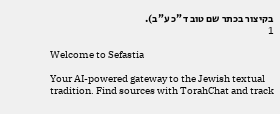בקיצור בכתר שם טוב ד"כ ע"ב).
1

Welcome to Sefastia

Your AI-powered gateway to the Jewish textual tradition. Find sources with TorahChat and track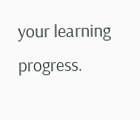your learning progress.